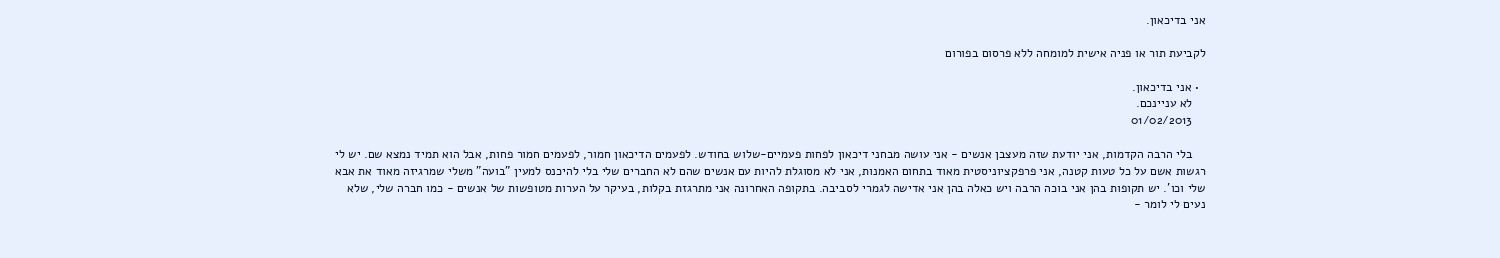אני בדיכאון.

לקביעת תור או פניה אישית למומחה ללא פרסום בפורום

  • אני בדיכאון.
    לא עניינכם.
    01/02/2013

    בלי הרבה הקדמות, אני יודעת שזה מעצבן אנשים - אני עושה מבחני דיכאון לפחות פעמיים-שלוש בחודש. לפעמים הדיכאון חמור, לפעמים חמור פחות, אבל הוא תמיד נמצא שם. יש לי רגשות אשם על כל טעות קטנה, אני פרפקציוניסטית מאוד בתחום האמנות, אני לא מסוגלת להיות עם אנשים שהם לא החברים שלי בלי להיכנס למעין "בועה" משלי שמרגיזה מאוד את אבא שלי וכו'. יש תקופות בהן אני בוכה הרבה ויש כאלה בהן אני אדישה לגמרי לסביבה. בתקופה האחרונה אני מתרגזת בקלות, בעיקר על הערות מטופשות של אנשים - כמו חברה שלי, שלא נעים לי לומר -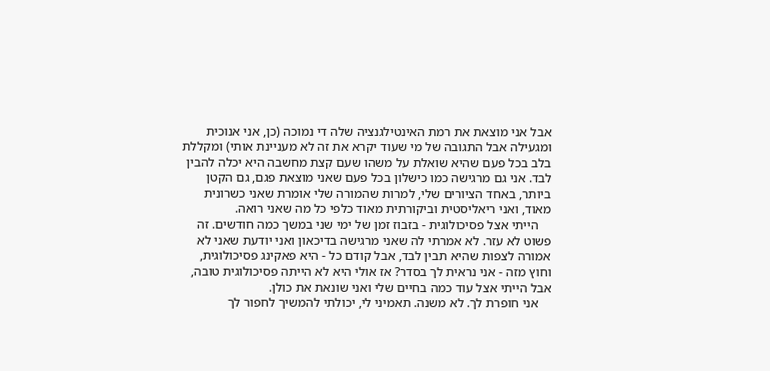אבל אני מוצאת את רמת האינטילגנציה שלה די נמוכה (כן, אני אנוכית ומגעילה אבל התגובה של מי שעוד יקרא את זה לא מעניינת אותי) ומקללת בלב בכל פעם שהיא שואלת על משהו שעם קצת מחשבה היא יכלה להבין לבד. אני גם מרגישה כמו כישלון בכל פעם שאני מוצאת פגם, גם הקטן ביותר, באחד הציורים שלי, למרות שהמורה שלי אומרת שאני כשרונית מאוד, ואני ריאליסטית וביקורתית מאוד כלפי כל מה שאני רואה.
    הייתי אצל פסיכולוגית - בזבוז זמן של ימי שני במשך כמה חודשים. זה פשוט לא עזר. לא אמרתי לה שאני מרגישה בדיכאון ואני יודעת שאני לא אמורה לצפות שהיא תבין לבד, אבל קודם כל - היא פאקינג פסיכולוגית, וחוץ מזה - אני נראית לך בסדר? אז אולי היא לא הייתה פסיכולוגית טובה, אבל הייתי אצל עוד כמה בחיים שלי ואני שונאת את כולן.
    אני חופרת לך. לא משנה. תאמיני לי, יכולתי להמשיך לחפור לך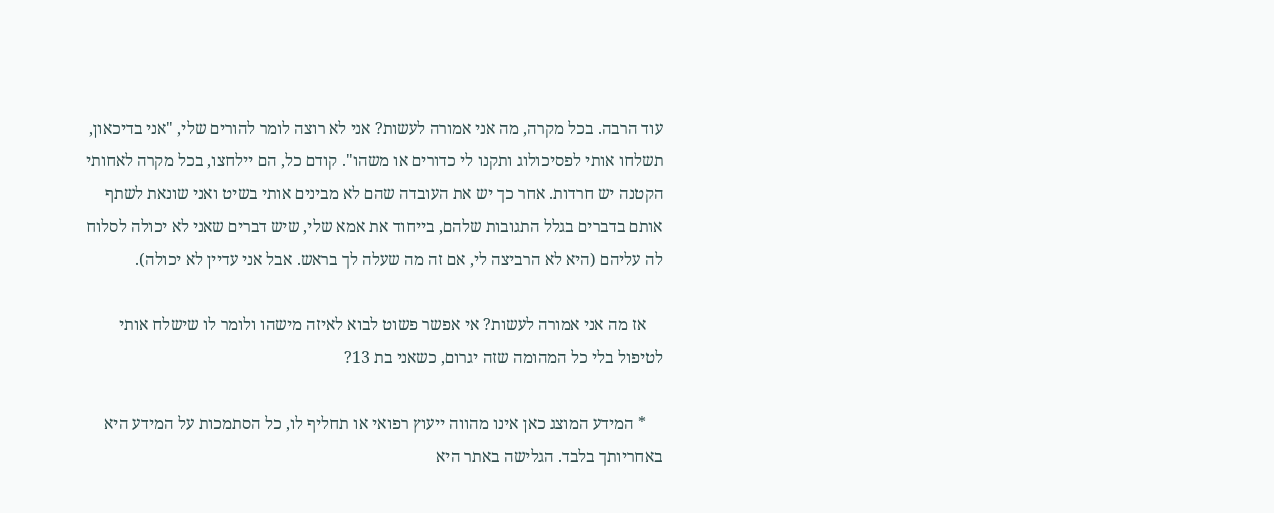עוד הרבה. בכל מקרה, מה אני אמורה לעשות? אני לא רוצה לומר להורים שלי, "אני בדיכאון, תשלחו אותי לפסיכולוג ותקנו לי כדורים או משהו". קודם כל, הם יילחצו, בכל מקרה לאחותי הקטנה יש חרדות. אחר כך יש את העובדה שהם לא מבינים אותי בשיט ואני שונאת לשתף אותם בדברים בגלל התגובות שלהם, בייחוד את אמא שלי, שיש דברים שאני לא יכולה לסלוח לה עליהם (היא לא הרביצה לי, אם זה מה שעלה לך בראש. אבל אני עדיין לא יכולה).

    אז מה אני אמורה לעשות? אי אפשר פשוט לבוא לאיזה מישהו ולומר לו שישלח אותי לטיפול בלי כל המהומה שזה יגרום, כשאני בת 13?

    * המידע המוצג כאן אינו מהווה ייעוץ רפואי או תחליף לו, כל הסתמכות על המידע היא באחריותך בלבד. הגלישה באתר היא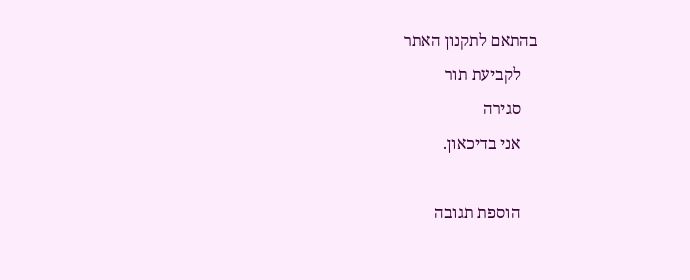בהתאם לתקנון האתר
    לקביעת תור
    סגירה
    אני בדיכאון.

    הוספת תגובה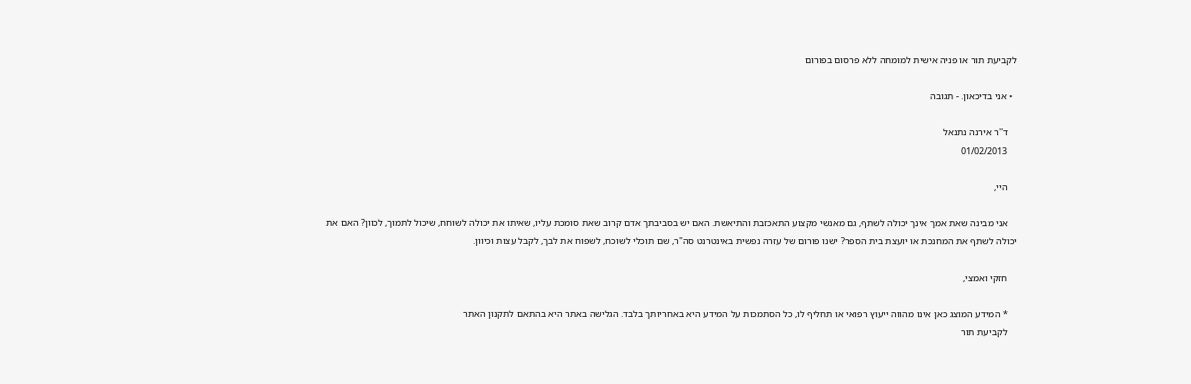לקביעת תור או פניה אישית למומחה ללא פרסום בפורום

  • אני בדיכאון. - תגובה

    ד''ר אירנה נתנאל
    01/02/2013

    היי,

    אני מבינה שאת אמך אינך יכולה לשתף, גם מאנשי מקצוע התאכזבת והתיאשת. האם יש בסביבתך אדם קרוב שאת סומכת עליו, שאיתו את יכולה לשוחח, שיכול לתמוך, לכוון? האם את יכולה לשתף את המחנכת או יועצת בית הספר? ישנו פורום של עזרה נפשית באינטרנט סה"ר, שם תוכלי לשוכח, לשפוח את לבך, לקבל עצות וכיוון.

    חזקי ואמצי,

    * המידע המוצג כאן אינו מהווה ייעוץ רפואי או תחליף לו, כל הסתמכות על המידע היא באחריותך בלבד. הגלישה באתר היא בהתאם לתקנון האתר
    לקביעת תור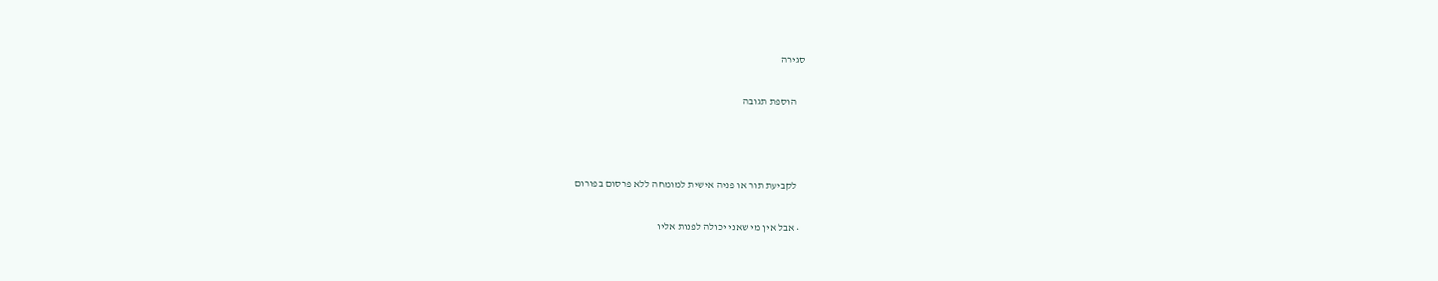סגירה

    הוספת תגובה



    לקביעת תור או פניה אישית למומחה ללא פרסום בפורום

  • אבל אין מי שאני יכולה לפנות אליו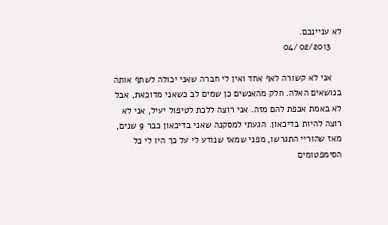לא עניינכם.
    04/02/2013

    אני לא קשורה לאף אחד ואין לי חברה שאני יכולה לשתף אותה בנושאים האלה. חלק מהאנשים כן שמים לב כשאני מדוכאת, אבל לא באמת אכפת להם מזה. אני רוצה ללכת לטיפול יעיל, אני לא רוצה להיות בדיכאון. הגעתי למסקנה שאני בדיכאון כבר 9 שנים, מאז שהוריי התגרשו, מפני שמאז שנודע לי על כך היו לי כל הסימפטומים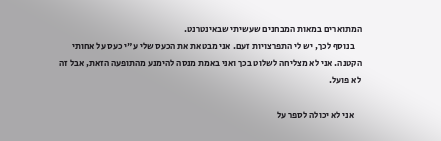המתוארים במאות המבחנים שעשיתי שבאינטרנט.
    בנוסף לכך, יש לי התפרצויות זעם. אני מבטאת את הכעס שלי ע"י כעס על אחותי הקטנה. אני לא מצליחה לשלוט בכך ואני באמת מנסה להימנע מהתופעה הזאת, אבל זה לא פועל.

    אני לא יכולה לספר על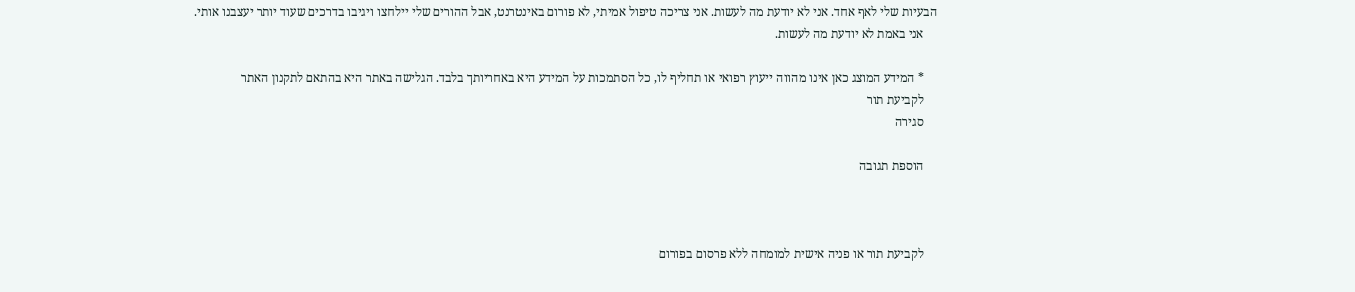הבעיות שלי לאף אחד. אני לא יודעת מה לעשות. אני צריכה טיפול אמיתי, לא פורום באינטרנט, אבל ההורים שלי יילחצו ויגיבו בדרכים שעוד יותר יעצבנו אותי.
    אני באמת לא יודעת מה לעשות.

    * המידע המוצג כאן אינו מהווה ייעוץ רפואי או תחליף לו, כל הסתמכות על המידע היא באחריותך בלבד. הגלישה באתר היא בהתאם לתקנון האתר
    לקביעת תור
    סגירה

    הוספת תגובה



    לקביעת תור או פניה אישית למומחה ללא פרסום בפורום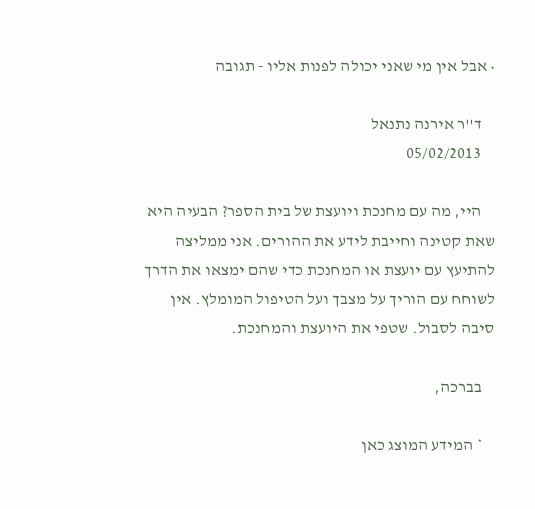• אבל אין מי שאני יכולה לפנות אליו - תגובה

    ד''ר אירנה נתנאל
    05/02/2013

    היי, מה עם מחנכת ויועצת של בית הספר? הבעיה היא שאת קטינה וחייבת לידע את ההורים. אני ממליצה להתיעץ עם יועצת או המחנכת כדי שהם ימצאו את הדרך לשוחח עם הוריך על מצבך ועל הטיפול המומלץ. אין סיבה לסבול. שטפי את היועצת והמחנכת.

    בברכה,

    * המידע המוצג כאן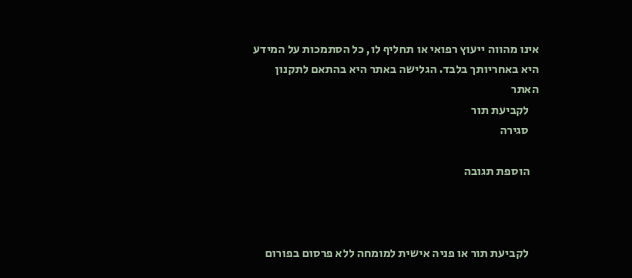אינו מהווה ייעוץ רפואי או תחליף לו, כל הסתמכות על המידע היא באחריותך בלבד. הגלישה באתר היא בהתאם לתקנון האתר
    לקביעת תור
    סגירה

    הוספת תגובה



    לקביעת תור או פניה אישית למומחה ללא פרסום בפורום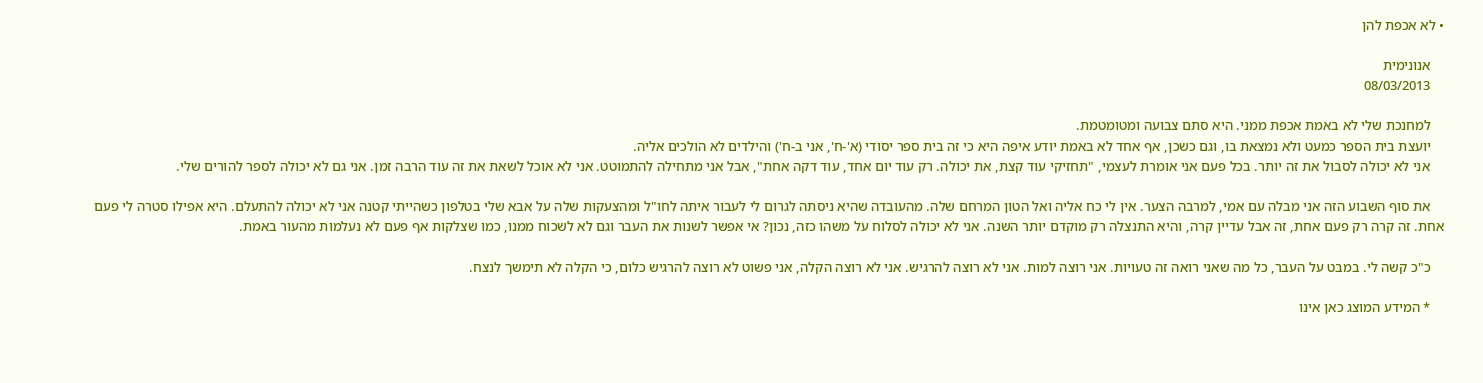• לא אכפת להן

    אנונימית
    08/03/2013

    למחנכת שלי לא באמת אכפת ממני. היא סתם צבועה ומטומטמת.
    יועצת בית הספר כמעט ולא נמצאת בו, וגם כשכן, אף אחד לא באמת יודע איפה היא כי זה בית ספר יסודי (א'-ח', אני ב-ח') והילדים לא הולכים אליה.
    אני לא יכולה לסבול את זה יותר. בכל פעם אני אומרת לעצמי, "תחזיקי עוד קצת, את יכולה. רק עוד יום אחד, עוד דקה אחת", אבל אני מתחילה להתמוטט. אני לא אוכל לשאת את זה עוד הרבה זמן. אני גם לא יכולה לספר להורים שלי.

    את סוף השבוע הזה אני מבלה עם אמי, למרבה הצער. אין לי כח אליה ואל הטון המרחם שלה. מהעובדה שהיא ניסתה לגרום לי לעבור איתה לחו"ל ומהצעקות שלה על אבא שלי בטלפון כשהייתי קטנה אני לא יכולה להתעלם. היא אפילו סטרה לי פעם אחת. זה קרה רק פעם אחת, זה אבל עדיין קרה, והיא התנצלה רק מוקדם יותר השנה. אני לא יכולה לסלוח על משהו כזה, נכון? אי אפשר לשנות את העבר וגם לא לשכוח ממנו, כמו שצלקות אף פעם לא נעלמות מהעור באמת.

    כ"כ קשה לי. במבט על העבר, כל מה שאני רואה זה טעויות. אני רוצה למות. אני לא רוצה להרגיש. אני לא רוצה הקלה, אני פשוט לא רוצה להרגיש כלום, כי הקלה לא תימשך לנצח.

    * המידע המוצג כאן אינו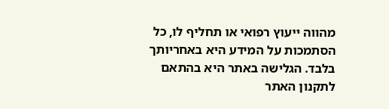מהווה ייעוץ רפואי או תחליף לו, כל הסתמכות על המידע היא באחריותך בלבד. הגלישה באתר היא בהתאם לתקנון האתר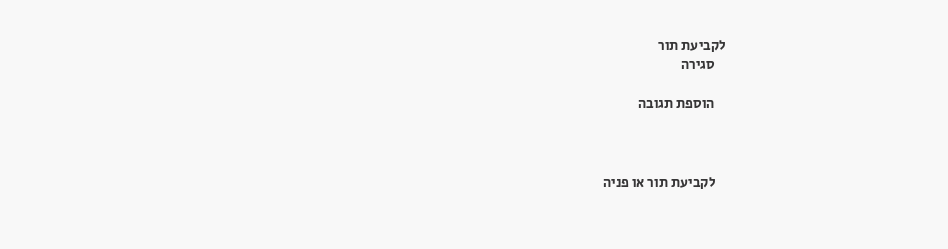לקביעת תור
    סגירה

    הוספת תגובה



    לקביעת תור או פניה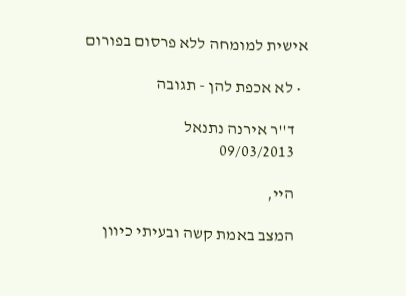אישית למומחה ללא פרסום בפורום

  • לא אכפת להן - תגובה

    ד''ר אירנה נתנאל
    09/03/2013

    היי,

    המצב באמת קשה ובעיתי כיוון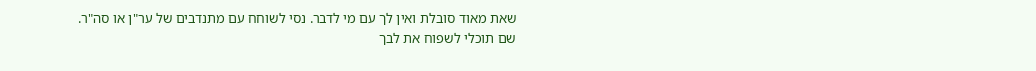שאת מאוד סובלת ואין לך עם מי לדבר. נסי לשוחח עם מתנדבים של ער"ן או סה"ר. שם תוכלי לשפוח את לבך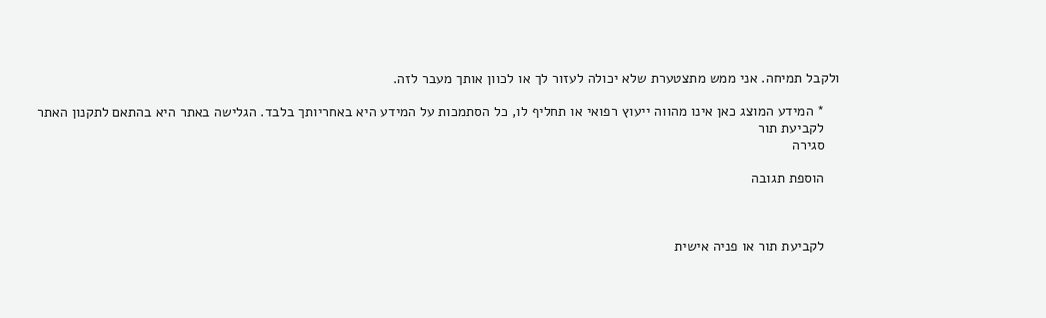ולקבל תמיחה. אני ממש מתצטערת שלא יכולה לעזור לך או לכוון אותך מעבר לזה.

    * המידע המוצג כאן אינו מהווה ייעוץ רפואי או תחליף לו, כל הסתמכות על המידע היא באחריותך בלבד. הגלישה באתר היא בהתאם לתקנון האתר
    לקביעת תור
    סגירה

    הוספת תגובה



    לקביעת תור או פניה אישית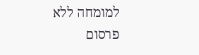למומחה ללא פרסום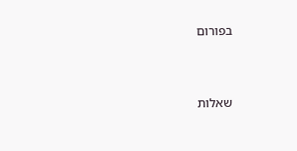בפורום


שאלות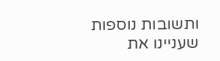ותשובות נוספות שעניינו את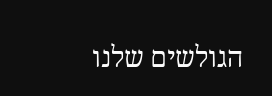הגולשים שלנו